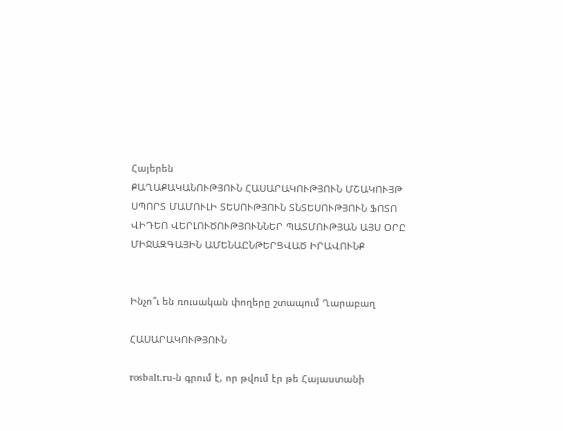Հայերեն
ՔԱՂԱՔԱԿԱՆՈՒԹՅՈՒՆ ՀԱՍԱՐԱԿՈՒԹՅՈՒՆ ՄՇԱԿՈՒՅԹ ՍՊՈՐՏ ՄԱՄՈՒԼԻ ՏԵՍՈՒԹՅՈՒՆ ՏՆՏԵՍՈՒԹՅՈՒՆ ՖՈՏՈ ՎԻԴԵՈ ՎԵՐԼՈՒԾՈՒԹՅՈՒՆՆԵՐ ՊԱՏՄՈՒԹՅԱՆ ԱՅՍ ՕՐԸ ՄԻՋԱԶԳԱՅԻՆ ԱՄԵՆԱԸՆԹԵՐՑՎԱԾ ԻՐԱՎՈՒՆՔ


Ինչո՞ւ են ռուսական փողերը շտապում Ղարաբաղ

ՀԱՍԱՐԱԿՈՒԹՅՈՒՆ

rosbalt.ru-ն գրում է, որ թվում էր թե Հայաստանի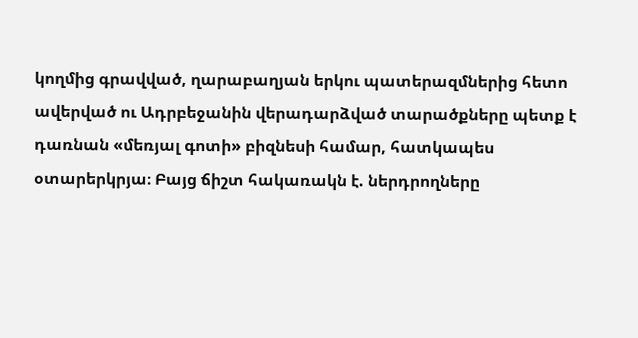կողմից գրավված, ղարաբաղյան երկու պատերազմներից հետո ավերված ու Ադրբեջանին վերադարձված տարածքները պետք է դառնան «մեռյալ գոտի» բիզնեսի համար, հատկապես օտարերկրյա։ Բայց ճիշտ հակառակն է. ներդրողները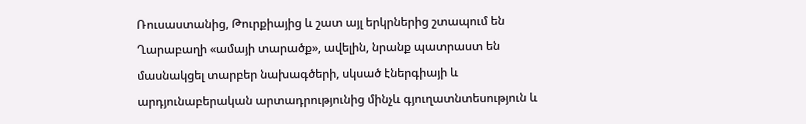Ռուսաստանից, Թուրքիայից և շատ այլ երկրներից շտապում են Ղարաբաղի «ամայի տարածք», ավելին, նրանք պատրաստ են մասնակցել տարբեր նախագծերի, սկսած էներգիայի և արդյունաբերական արտադրությունից մինչև գյուղատնտեսություն և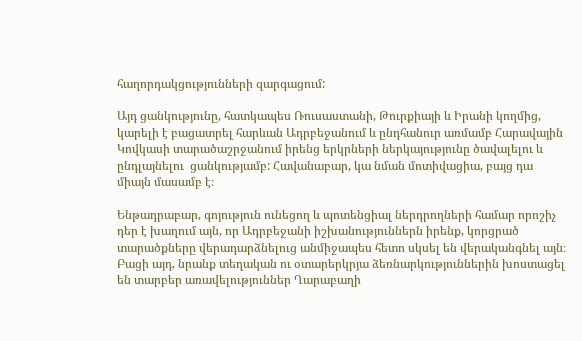հաղորդակցությունների զարգացում:

Այդ ցանկությունը, հատկապես Ռուսաստանի, Թուրքիայի և Իրանի կողմից, կարելի է բացատրել հարևան Ադրբեջանում և ընդհանուր առմամբ Հարավային Կովկասի տարածաշրջանում իրենց երկրների ներկայությունը ծավալելու և ընդլայնելու  ցանկությամբ: Հավանաբար, կա նման մոտիվացիա, բայց դա միայն մասամբ է։

Ենթադրաբար, գոյություն ունեցող և պոտենցիալ ներդրողների համար որոշիչ դեր է խաղում այն, որ Ադրբեջանի իշխանություններն իրենք, կորցրած տարածքները վերադարձնելուց անմիջապես հետո սկսել են վերականգնել այն։ Բացի այդ, նրանք տեղական ու օտարերկրյա ձեռնարկություններին խոստացել են տարբեր առավելություններ Ղարաբաղի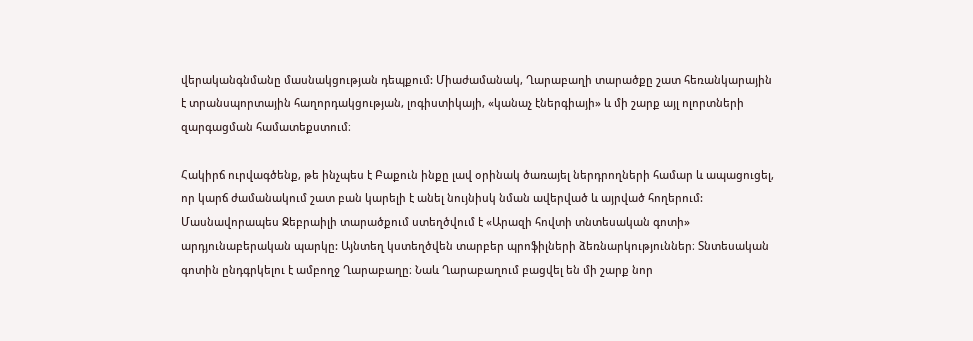վերականգնմանը մասնակցության դեպքում: Միաժամանակ, Ղարաբաղի տարածքը շատ հեռանկարային է տրանսպորտային հաղորդակցության, լոգիստիկայի, «կանաչ էներգիայի» և մի շարք այլ ոլորտների զարգացման համատեքստում։

Հակիրճ ուրվագծենք, թե ինչպես է Բաքուն ինքը լավ օրինակ ծառայել ներդրողների համար և ապացուցել, որ կարճ ժամանակում շատ բան կարելի է անել նույնիսկ նման ավերված և այրված հողերում: Մասնավորապես Ջեբրաիլի տարածքում ստեղծվում է «Արազի հովտի տնտեսական գոտի» արդյունաբերական պարկը: Այնտեղ կստեղծվեն տարբեր պրոֆիլների ձեռնարկություններ։ Տնտեսական գոտին ընդգրկելու է ամբողջ Ղարաբաղը։ Նաև Ղարաբաղում բացվել են մի շարք նոր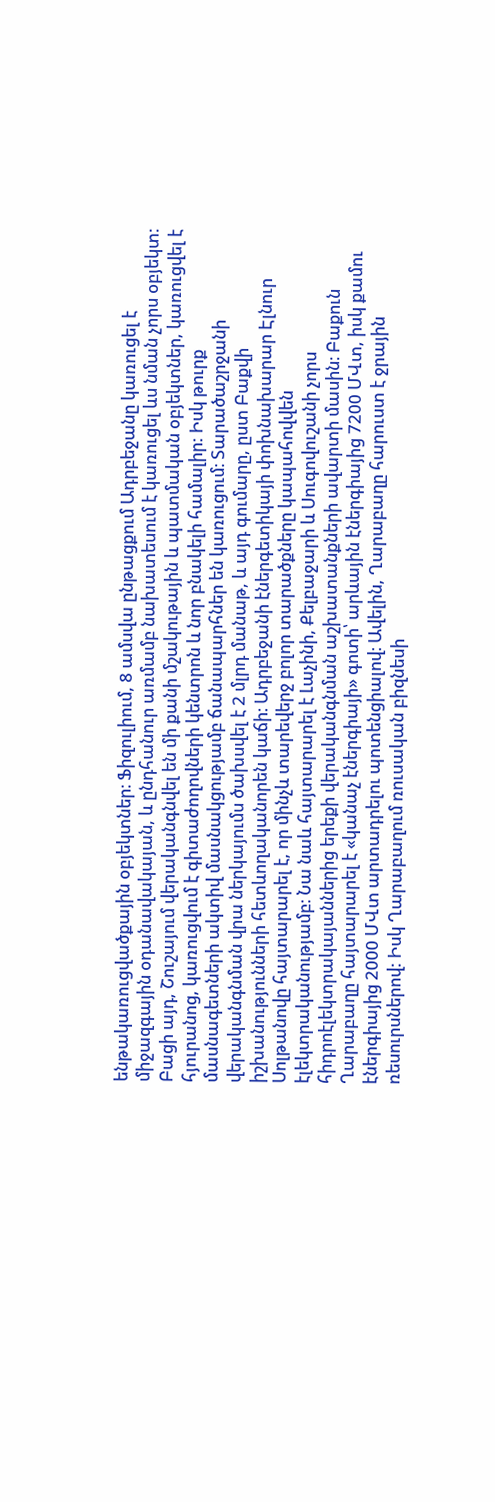ենթակառուցվածքային օբյեկտներ։ Ֆիզուլիում, 8 ամսվա ընթացքում Ադրբեջանը կառուցել է միջազգային օդանավակայան, և ընդհանուր առմամբ նախատեսում է կառուցել ևս նման չորս օբյեկտ: Բացի այդ, Շուշայում վերականգնվել են մի քանի մշակութային և պատմական օբյեկտներ, կառուցվել է հյուրանոց, կառուցվում է գիտաժողովների կենտրոն և նոր բնակելի համալիր: Իսկ թուրք մասնագետների ակտիվ մասնակցությամբ ճանապարհներ են կառուցում։ Տարածաշրջանի վերականգնման վրա ներկայումս ծախսվել է 2 մլրդ մանաթ, և այդ գումարը, ըստ Բաքվի իշխանությունների հետևողականորեն կաճի։ Ադրբեջանի էներգետիկայի փոխնախարար Էլնուր Սոլթանովը հայտարարել է, որ մինչև տարեվերջ բոլոր տարածքները կապահովվեն էլեկտրականությամբ։ Նա նաև հայտարարել է Լաչինի, Քելբաջարի և Սուգովուշանի չորս հիդրոէլեկտրակայաններից երեքի վերականգնման աշխատանքների ավարտի մասին։ Բաքուն Ղարաբաղը հայտարարել է «կանաչ էներգիայի» գոտի՝ արևային էներգիայից 7200 ՄՎտ, իսկ քամու էներգիայից 2000 ՄՎտ արտադրելու պոտենցիալով։ Ավելին, Ղարաբաղը հարուստ է ջրային ռեսուրսներով: Իսկ Ղարաբաղում ռուսական բիզնեսի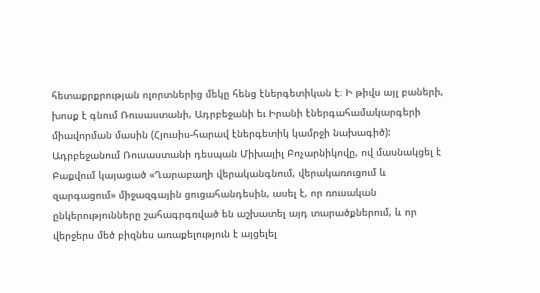հետաքրքրության ոլորտներից մեկը հենց էներգետիկան է։ Ի թիվս այլ բաների, խոսք է գնում Ռուսաստանի, Ադրբեջանի եւ Իրանի էներգահամակարգերի միավորման մասին (Հյուսիս-հարավ էներգետիկ կամրջի նախագիծ): Ադրբեջանում Ռուսաստանի դեսպան Միխայիլ Բոչարնիկովը, ով մասնակցել է Բաքվում կայացած «Ղարաբաղի վերականգնում, վերակառուցում և զարգացում» միջազգային ցուցահանդեսին, ասել է, որ ռուսական ընկերությունները շահագրգռված են աշխատել այդ տարածքներում, և որ վերջերս մեծ բիզնես առաքելություն է այցելել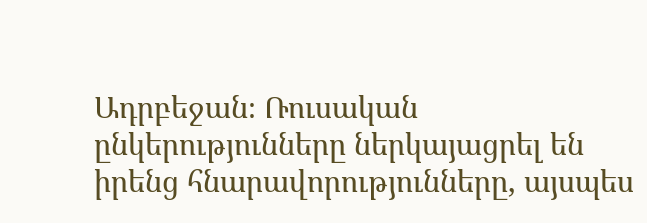Ադրբեջան։ Ռուսական ընկերությունները ներկայացրել են իրենց հնարավորությունները, այսպես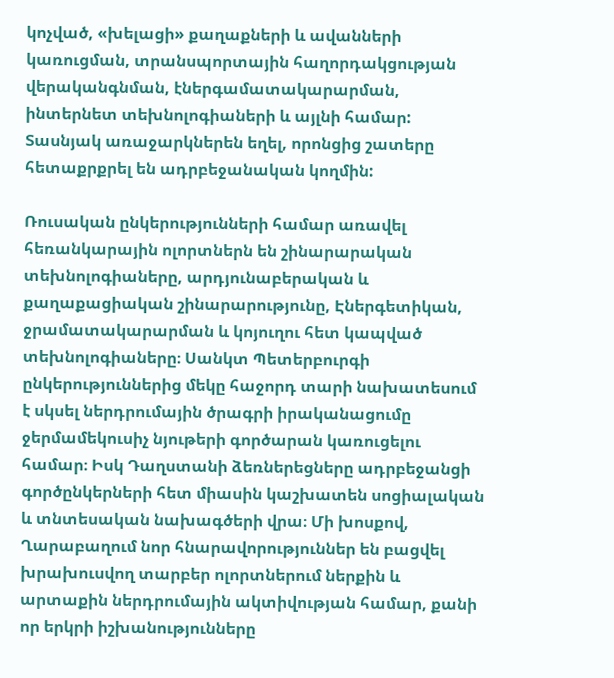կոչված, «խելացի» քաղաքների և ավանների կառուցման, տրանսպորտային հաղորդակցության վերականգնման, էներգամատակարարման, ինտերնետ տեխնոլոգիաների և այլնի համար: Տասնյակ առաջարկներեն եղել, որոնցից շատերը հետաքրքրել են ադրբեջանական կողմին:

Ռուսական ընկերությունների համար առավել հեռանկարային ոլորտներն են շինարարական տեխնոլոգիաները, արդյունաբերական և քաղաքացիական շինարարությունը, Էներգետիկան, ջրամատակարարման և կոյուղու հետ կապված տեխնոլոգիաները։ Սանկտ Պետերբուրգի ընկերություններից մեկը հաջորդ տարի նախատեսում է սկսել ներդրումային ծրագրի իրականացումը ջերմամեկուսիչ նյութերի գործարան կառուցելու համար։ Իսկ Դաղստանի ձեռներեցները ադրբեջանցի գործընկերների հետ միասին կաշխատեն սոցիալական և տնտեսական նախագծերի վրա։ Մի խոսքով, Ղարաբաղում նոր հնարավորություններ են բացվել խրախուսվող տարբեր ոլորտներում ներքին և արտաքին ներդրումային ակտիվության համար, քանի որ երկրի իշխանությունները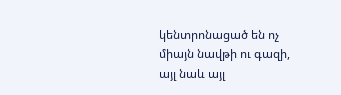կենտրոնացած են ոչ միայն նավթի ու գազի, այլ նաև այլ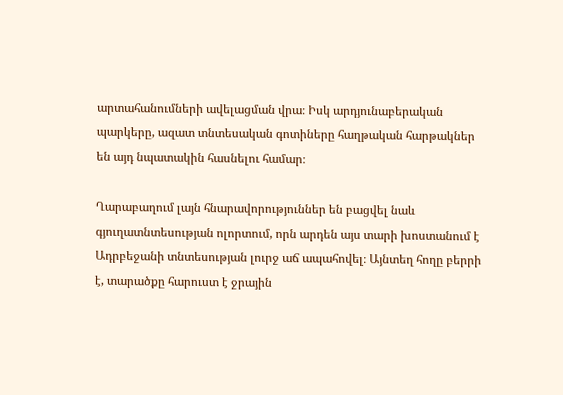արտահանումների ավելացման վրա։ Իսկ արդյունաբերական պարկերը, ազատ տնտեսական գոտիները հաղթական հարթակներ են այդ նպատակին հասնելու համար։

Ղարաբաղում լայն հնարավորություններ են բացվել նաև գյուղատնտեսության ոլորտում, որն արդեն այս տարի խոստանում է Ադրբեջանի տնտեսության լուրջ աճ ապահովել։ Այնտեղ հողը բերրի է, տարածքը հարուստ է ջրային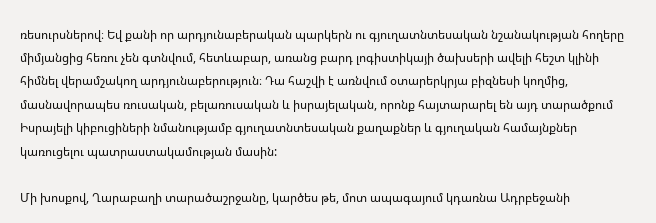ռեսուրսներով։ Եվ քանի որ արդյունաբերական պարկերն ու գյուղատնտեսական նշանակության հողերը միմյանցից հեռու չեն գտնվում, հետևաբար, առանց բարդ լոգիստիկայի ծախսերի ավելի հեշտ կլինի հիմնել վերամշակող արդյունաբերություն։ Դա հաշվի է առնվում օտարերկրյա բիզնեսի կողմից, մասնավորապես ռուսական, բելառուսական և իսրայելական, որոնք հայտարարել են այդ տարածքում Իսրայելի կիբուցիների նմանությամբ գյուղատնտեսական քաղաքներ և գյուղական համայնքներ կառուցելու պատրաստակամության մասին:

Մի խոսքով, Ղարաբաղի տարածաշրջանը, կարծես թե, մոտ ապագայում կդառնա Ադրբեջանի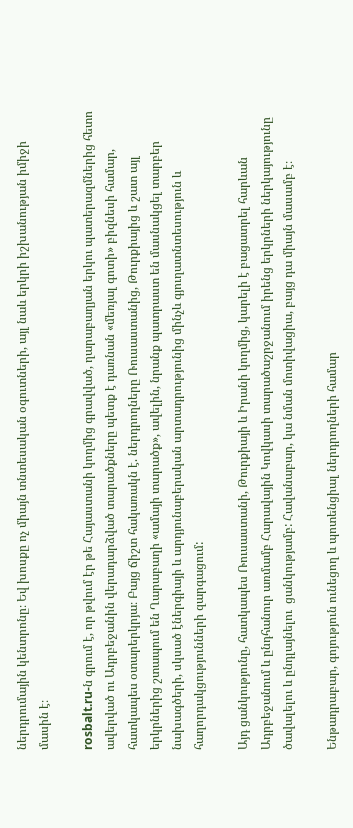ներդրումային կենտրոնը։ Եվ խոսքը ոչ միայն տնտեսական օգուտների, այլ նաև երկրի իշխանության իմիջի մասին է։

rosbalt.ru-ն գրում է, որ թվում էր թե Հայաստանի կողմից գրավված, ղարաբաղյան երկու պատերազմներից հետո ավերված ու Ադրբեջանին վերադարձված տարածքները պետք է դառնան «մեռյալ գոտի» բիզնեսի համար, հատկապես օտարերկրյա։ Բայց ճիշտ հակառակն է. ներդրողները Ռուսաստանից, Թուրքիայից և շատ այլ երկրներից շտապում են Ղարաբաղի «ամայի տարածք», ավելին, նրանք պատրաստ են մասնակցել տարբեր նախագծերի, սկսած էներգիայի և արդյունաբերական արտադրությունից մինչև գյուղատնտեսություն և հաղորդակցությունների զարգացում:

Այդ ցանկությունը, հատկապես Ռուսաստանի, Թուրքիայի և Իրանի կողմից, կարելի է բացատրել հարևան Ադրբեջանում և ընդհանուր առմամբ Հարավային Կովկասի տարածաշրջանում իրենց երկրների ներկայությունը ծավալելու և ընդլայնելու  ցանկությամբ: Հավանաբար, կա նման մոտիվացիա, բայց դա միայն մասամբ է։

Ենթադրաբար, գոյություն ունեցող և պոտենցիալ ներդրողների համար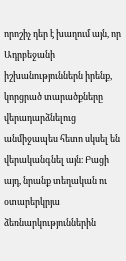որոշիչ դեր է խաղում այն, որ Ադրբեջանի իշխանություններն իրենք, կորցրած տարածքները վերադարձնելուց անմիջապես հետո սկսել են վերականգնել այն։ Բացի այդ, նրանք տեղական ու օտարերկրյա ձեռնարկություններին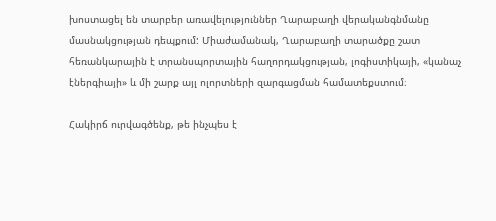խոստացել են տարբեր առավելություններ Ղարաբաղի վերականգնմանը մասնակցության դեպքում: Միաժամանակ, Ղարաբաղի տարածքը շատ հեռանկարային է տրանսպորտային հաղորդակցության, լոգիստիկայի, «կանաչ էներգիայի» և մի շարք այլ ոլորտների զարգացման համատեքստում։

Հակիրճ ուրվագծենք, թե ինչպես է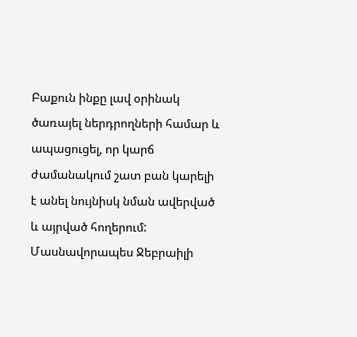Բաքուն ինքը լավ օրինակ ծառայել ներդրողների համար և ապացուցել, որ կարճ ժամանակում շատ բան կարելի է անել նույնիսկ նման ավերված և այրված հողերում: Մասնավորապես Ջեբրաիլի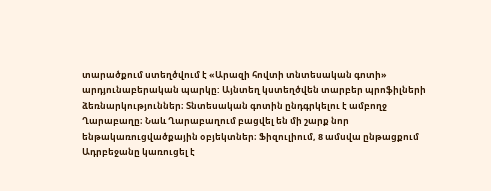տարածքում ստեղծվում է «Արազի հովտի տնտեսական գոտի» արդյունաբերական պարկը: Այնտեղ կստեղծվեն տարբեր պրոֆիլների ձեռնարկություններ։ Տնտեսական գոտին ընդգրկելու է ամբողջ Ղարաբաղը։ Նաև Ղարաբաղում բացվել են մի շարք նոր ենթակառուցվածքային օբյեկտներ։ Ֆիզուլիում, 8 ամսվա ընթացքում Ադրբեջանը կառուցել է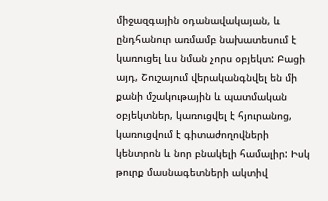միջազգային օդանավակայան, և ընդհանուր առմամբ նախատեսում է կառուցել ևս նման չորս օբյեկտ: Բացի այդ, Շուշայում վերականգնվել են մի քանի մշակութային և պատմական օբյեկտներ, կառուցվել է հյուրանոց, կառուցվում է գիտաժողովների կենտրոն և նոր բնակելի համալիր: Իսկ թուրք մասնագետների ակտիվ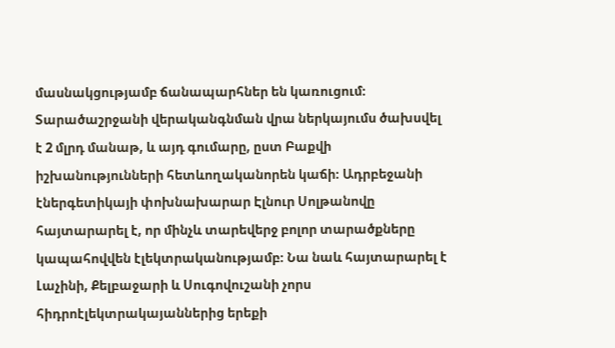մասնակցությամբ ճանապարհներ են կառուցում։ Տարածաշրջանի վերականգնման վրա ներկայումս ծախսվել է 2 մլրդ մանաթ, և այդ գումարը, ըստ Բաքվի իշխանությունների հետևողականորեն կաճի։ Ադրբեջանի էներգետիկայի փոխնախարար Էլնուր Սոլթանովը հայտարարել է, որ մինչև տարեվերջ բոլոր տարածքները կապահովվեն էլեկտրականությամբ։ Նա նաև հայտարարել է Լաչինի, Քելբաջարի և Սուգովուշանի չորս հիդրոէլեկտրակայաններից երեքի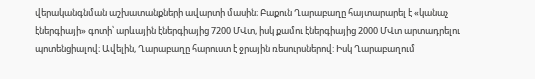վերականգնման աշխատանքների ավարտի մասին։ Բաքուն Ղարաբաղը հայտարարել է «կանաչ էներգիայի» գոտի՝ արևային էներգիայից 7200 ՄՎտ, իսկ քամու էներգիայից 2000 ՄՎտ արտադրելու պոտենցիալով։ Ավելին, Ղարաբաղը հարուստ է ջրային ռեսուրսներով: Իսկ Ղարաբաղում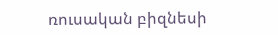ռուսական բիզնեսի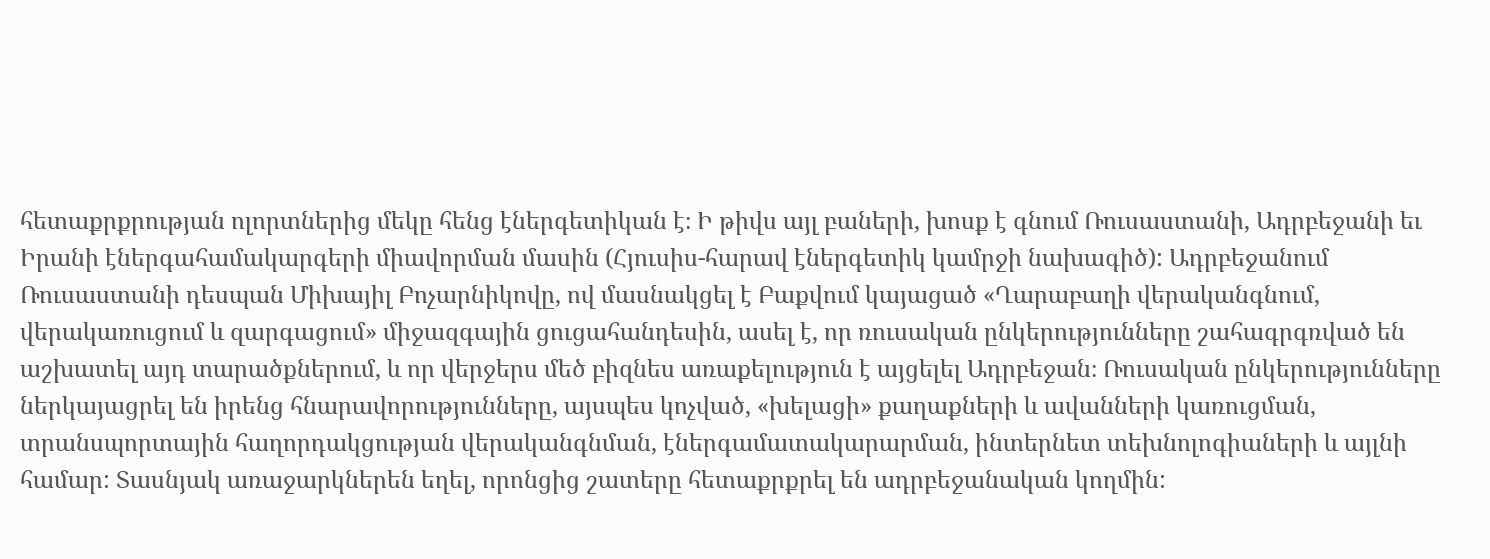հետաքրքրության ոլորտներից մեկը հենց էներգետիկան է։ Ի թիվս այլ բաների, խոսք է գնում Ռուսաստանի, Ադրբեջանի եւ Իրանի էներգահամակարգերի միավորման մասին (Հյուսիս-հարավ էներգետիկ կամրջի նախագիծ): Ադրբեջանում Ռուսաստանի դեսպան Միխայիլ Բոչարնիկովը, ով մասնակցել է Բաքվում կայացած «Ղարաբաղի վերականգնում, վերակառուցում և զարգացում» միջազգային ցուցահանդեսին, ասել է, որ ռուսական ընկերությունները շահագրգռված են աշխատել այդ տարածքներում, և որ վերջերս մեծ բիզնես առաքելություն է այցելել Ադրբեջան։ Ռուսական ընկերությունները ներկայացրել են իրենց հնարավորությունները, այսպես կոչված, «խելացի» քաղաքների և ավանների կառուցման, տրանսպորտային հաղորդակցության վերականգնման, էներգամատակարարման, ինտերնետ տեխնոլոգիաների և այլնի համար: Տասնյակ առաջարկներեն եղել, որոնցից շատերը հետաքրքրել են ադրբեջանական կողմին: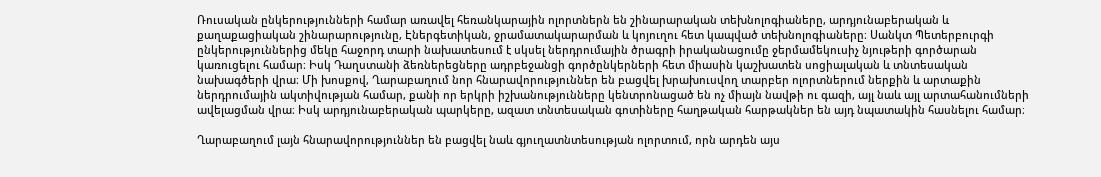Ռուսական ընկերությունների համար առավել հեռանկարային ոլորտներն են շինարարական տեխնոլոգիաները, արդյունաբերական և քաղաքացիական շինարարությունը, Էներգետիկան, ջրամատակարարման և կոյուղու հետ կապված տեխնոլոգիաները։ Սանկտ Պետերբուրգի ընկերություններից մեկը հաջորդ տարի նախատեսում է սկսել ներդրումային ծրագրի իրականացումը ջերմամեկուսիչ նյութերի գործարան կառուցելու համար։ Իսկ Դաղստանի ձեռներեցները ադրբեջանցի գործընկերների հետ միասին կաշխատեն սոցիալական և տնտեսական նախագծերի վրա։ Մի խոսքով, Ղարաբաղում նոր հնարավորություններ են բացվել խրախուսվող տարբեր ոլորտներում ներքին և արտաքին ներդրումային ակտիվության համար, քանի որ երկրի իշխանությունները կենտրոնացած են ոչ միայն նավթի ու գազի, այլ նաև այլ արտահանումների ավելացման վրա։ Իսկ արդյունաբերական պարկերը, ազատ տնտեսական գոտիները հաղթական հարթակներ են այդ նպատակին հասնելու համար։

Ղարաբաղում լայն հնարավորություններ են բացվել նաև գյուղատնտեսության ոլորտում, որն արդեն այս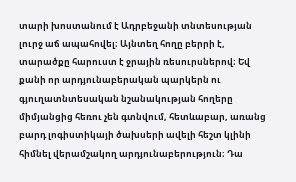տարի խոստանում է Ադրբեջանի տնտեսության լուրջ աճ ապահովել։ Այնտեղ հողը բերրի է, տարածքը հարուստ է ջրային ռեսուրսներով։ Եվ քանի որ արդյունաբերական պարկերն ու գյուղատնտեսական նշանակության հողերը միմյանցից հեռու չեն գտնվում, հետևաբար, առանց բարդ լոգիստիկայի ծախսերի ավելի հեշտ կլինի հիմնել վերամշակող արդյունաբերություն։ Դա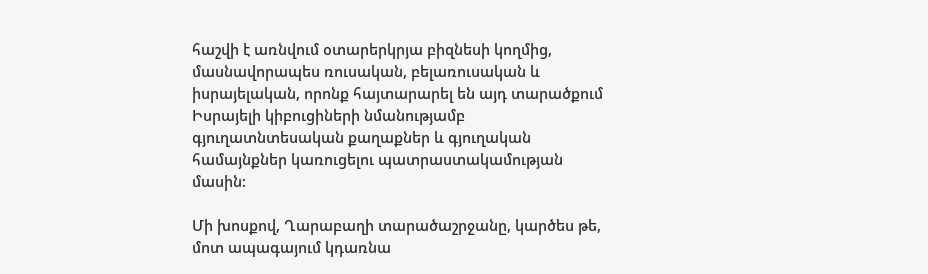հաշվի է առնվում օտարերկրյա բիզնեսի կողմից, մասնավորապես ռուսական, բելառուսական և իսրայելական, որոնք հայտարարել են այդ տարածքում Իսրայելի կիբուցիների նմանությամբ գյուղատնտեսական քաղաքներ և գյուղական համայնքներ կառուցելու պատրաստակամության մասին:

Մի խոսքով, Ղարաբաղի տարածաշրջանը, կարծես թե, մոտ ապագայում կդառնա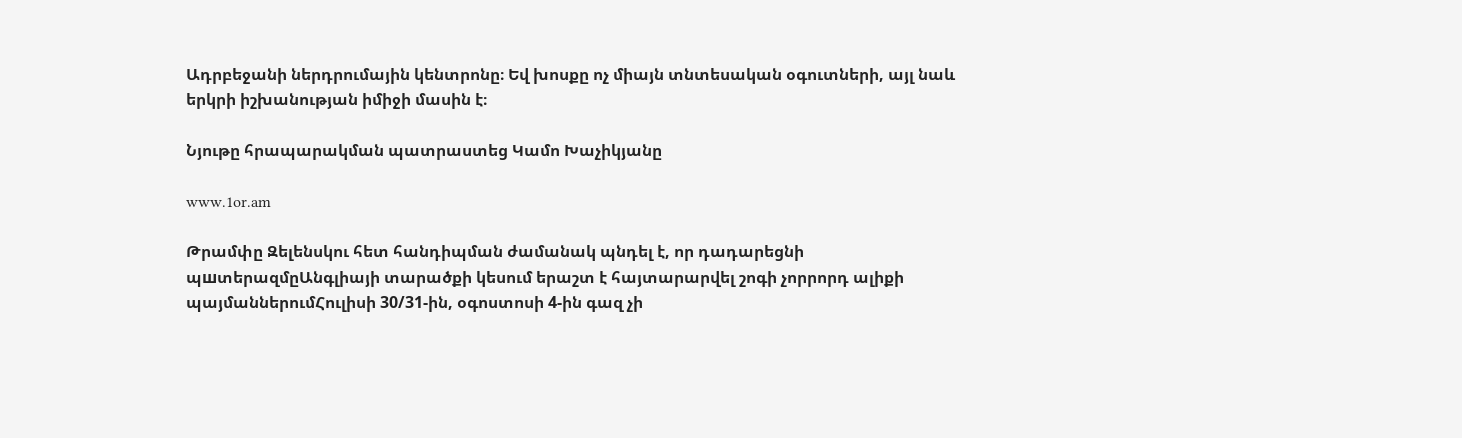Ադրբեջանի ներդրումային կենտրոնը։ Եվ խոսքը ոչ միայն տնտեսական օգուտների, այլ նաև երկրի իշխանության իմիջի մասին է։

Նյութը հրապարակման պատրաստեց Կամո Խաչիկյանը

www.1or.am

Թրամփը Զելենսկու հետ հանդիպման ժամանակ պնդել է, որ դադարեցնի պшտերազմըԱնգլիայի տարածքի կեսում երաշտ է հայտարարվել շոգի չորրորդ ալիքի պայմաններումՀուլիսի 30/31-ին, օգոստոսի 4-ին գազ չի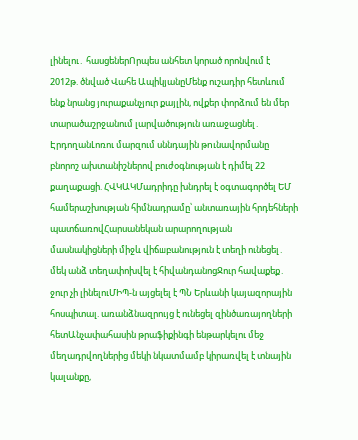լինելու․ հասցեներՈրպես անհետ կորած որոնվում է 2012թ. ծնված Վահե ԱպիկյանըՄենք ուշադիր հետևում ենք նրանց յուրաքանչյուր քայլին, ովքեր փորձում են մեր տարածաշրջանում լարվածություն առաջացնել․ ԷրդողանԼոռու մարզում սննդային թnւնավորմանը բնորոշ ախտանիշներով բուժօգնության է դիմել 22 քաղաքացի. ՀՎԿԱԿՄադրիդը խնդրել է օգտագործել ԵՄ համերաշխության հիմնադրամը՝ անտառային հրդեհների պատճառովՀարսանեկան արարողության մասնակիցների միջև վիճшբանություն է տեղի ունեցել․ մեկ անձ տեղափոխվել է հիվանդանոցՋուր հավաքեք․ ջուր չի լինելուՄԻՊ-ն այցելել է ՊՆ Երևանի կայազորային հոսպիտալ. առանձնազրույց է ունեցել զինծառայողների հետԱնչափահասին թրաֆիքինգի ենթարկելու մեջ մեղադրվողներից մեկի նկատմամբ կիրառվել է տնային կալանքը,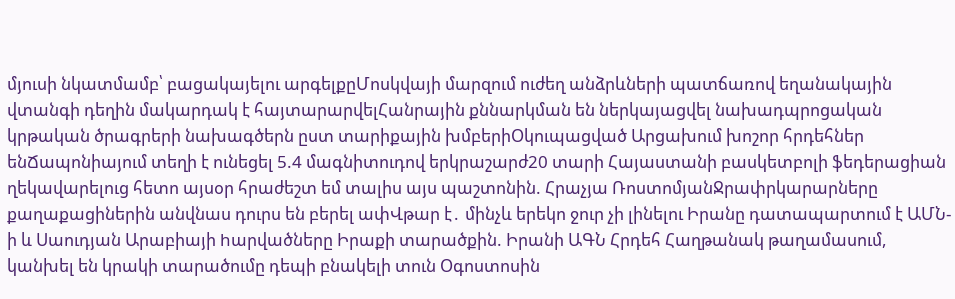մյուսի նկատմամբ՝ բացակայելու արգելքըՄոսկվայի մարզում ուժեղ անձրևների պատճառով եղանակային վտանգի դեղին մակարդակ է հայտարարվելՀանրային քննարկման են ներկայացվել նախադպրոցական կրթական ծրագրերի նախագծերն ըստ տարիքային խմբերիՕկուպացված Արցախում խոշոր հրդեհներ ենՃապոնիայում տեղի է ունեցել 5.4 մագնիտուդով երկրաշարժ20 տարի Հայաստանի բասկետբոլի ֆեդերացիան ղեկավարելուց հետո այսօր հրաժեշտ եմ տալիս այս պաշտոնին. Հրաչյա ՌոստոմյանՋրափրկարարները քաղաքացիներին անվնաս դուրս են բերել ափՎթար է․ մինչև երեկո ջուր չի լինելու Իրանը դատապարտում է ԱՄՆ-ի և Սաուդյան Արաբիայի hարվածները Իրաքի տարածքին. Իրանի ԱԳՆ Հրդեհ Հաղթանակ թաղամասում, կանխել են կրակի տարածումը դեպի բնակելի տուն Օգոստոսին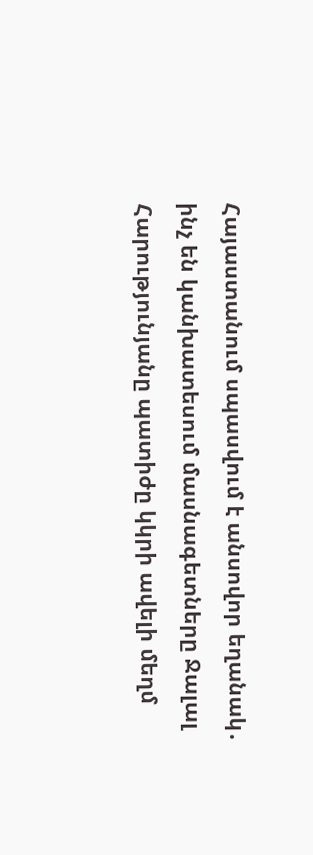Հայաստանում սպասվում է անսովոր եղանակ․ ինչ են կանխատեսում մասնագետները Ջալալ Հարությունյանը պատիժը կկրի ավելի մեղմ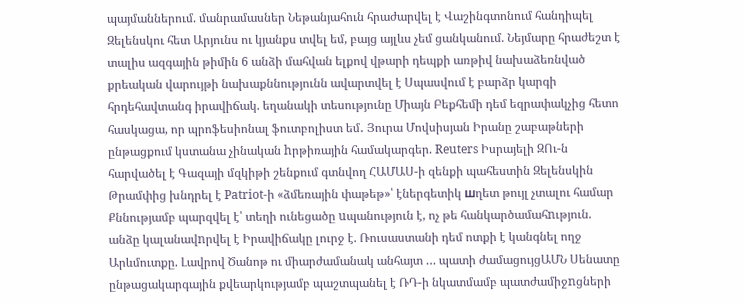պայմաններում. մանրամասներ Նեթանյահուն հրաժարվել է Վաշինգտոնում հանդիպել Զելենսկու հետ Արյունս ու կյանքս տվել եմ, բայց այլևս չեմ ցանկանում. Նեյմարը հրաժեշտ է տալիս ազգային թիմին 6 անձի մահվան ելքով վթարի դեպքի առթիվ նախաձեռնված քրեական վարույթի նախաքննությունն ավարտվել է Սպասվում է բարձր կարգի հրդեհավտանգ իրավիճակ. եղանակի տեսությունը Միայն Բեքհեմի դեմ եզրափակչից հետո հասկացա, որ պրոֆեսիոնալ ֆուտբոլիստ եմ․ Յուրա Մովսիսյան Իրանը շաբաթների ընթացքում կստանա չինական hրթիռային համակարգեր. Reuters Իսրայելի ԶՈւ-ն հարվածել է Գազայի մզկիթի շենքում գտնվող ՀԱՄԱՍ-ի զենքի պահեստին Զելենսկին Թրամփից խնդրել է Patriot-ի «ձմեռային փաթեթ»՝ էներգետիկ шղետ թույլ չտալու համար Քննությամբ պարզվել է՝ տեղի ունեցածը uպանություն է, ոչ թե հանկարծամահnւթյուն. անձը կալանավnրվել է Իրավիճակը լուրջ է. Ռուսաստանի դեմ ոտքի է կանգնել ողջ Արևմուտքը. Լավրով Ծանոթ ու միարժամանակ անհայտ … պատի ժամացույցԱՄՆ Սենատը ընթացակարգային քվեարկությամբ պաշտպանել է ՌԴ-ի նկատմամբ պատժամիջnցների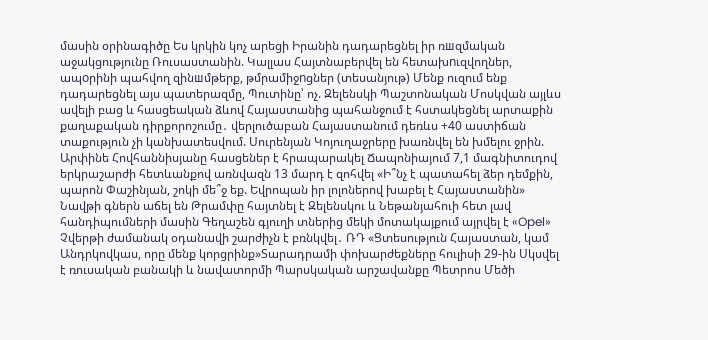մասին օրինագիծը Ես կրկին կոչ արեցի Իրանին դադարեցնել իր ռшզմական աջակցությունը Ռուսաստանին. Կալլաս Հայտնաբերվել են հետախnւզվողներ, ապoրինի պահվող զինшմթերք, թմրամիջnցներ (տեսանյութ) Մենք ուզում ենք դադարեցնել այս պատերազմը, Պուտինը՝ ոչ. Զելենսկի Պաշտոնական Մոսկվան այլևս ավելի բաց և հասցեական ձևով Հայաստանից պահանջում է հստակեցնել արտաքին քաղաքական դիրքորոշումը․ վերլուծաբան Հայաստանում դեռևս +40 աստիճան տաքություն չի կանխատեսվում. Սուրենյան Կոյուղաջրերը խառնվել են խմելու ջրին. Արփինե Հովհաննիսյանը հասցեներ է հրապարակել Ճապոնիայում 7,1 մագնիտուդով երկրաշարժի հետևանքով առնվազն 13 մարդ է զոհվել «Ի՞նչ է պատահել ձեր դեմքին, պարոն Փաշինյան, շոկի մե՞ջ եք. Եվրոպան իր լոլոներով խաբել է Հայաստանին» Նավթի գներն աճել են Թրամփը հայտնել է Զելենսկու և Նեթանյահուի հետ լավ հանդիպումների մասին Գեղաշեն գյուղի տներից մեկի մոտակայքում այրվել է «Opel» Չվերթի ժամանակ օդանավի շարժիչն է բռնկվել․ ՌԴ «Ցտեսություն Հայաստան, կամ Անդրկովկաս, որը մենք կորցրինք»Տարադրամի փոխարժեքները հուլիսի 29-ին Սկսվել է ռուսական բանակի և նավատորմի Պարսկական արշավանքը Պետրոս Մեծի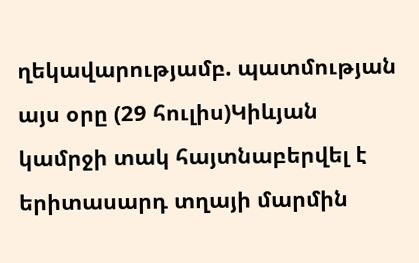ղեկավարությամբ. պատմության այս օրը (29 հուլիս)Կիևյան կամրջի տակ հայտնաբերվել է երիտասարդ տղայի մարմին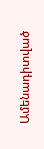Ամենադիտված